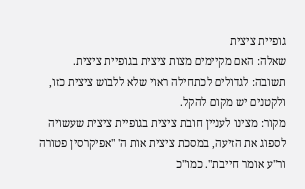גופיית ציצית
שאלה: האם מקיימים מצות ציצית בגופיית ציצית.
תשובה: לגדולים לכתחילה ראוי שלא ללבוש ציצית כזו, ולקטנים יש מקום להקל.
מקור: מצינו לעניין חובת ציצית בגופיית ציצית שעשויה לספוג את הזיעה, במסכת ציצית אות ה' "אפיקרסין פטורה ור"ע אומר חייבת". כמו"כ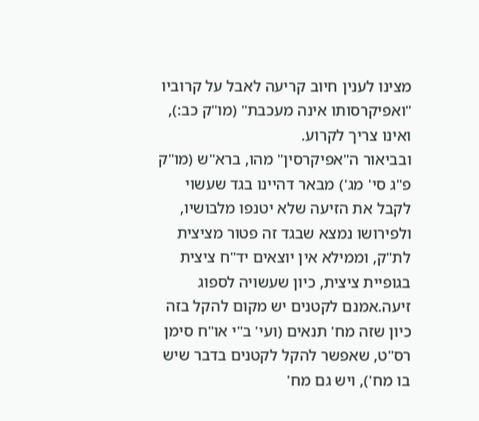מצינו לענין חיוב קריעה לאבל על קרוביו "ואפיקרסותו אינה מעכבת" (מו"ק כב:), ואינו צריך לקרוע.
ובביאור ה"אפיקרסין" מהו, ברא"ש (מו"ק פ"ג סי' מג') מבאר דהיינו בגד שעשוי לקבל את הזיעה שלא יטנפו מלבושיו, ולפירושו נמצא שבגד זה פטור מציצית לת"ק, וממילא אין יוצאים יד"ח ציצית בגופיית ציצית, כיון שעשויה לספוג זיעה.אמנם לקטנים יש מקום להקל בזה כיון שזה מח' תנאים (ועי' ב"י או"ח סימן רס"ט, שאפשר להקל לקטנים בדבר שיש בו מח'), ויש גם מח'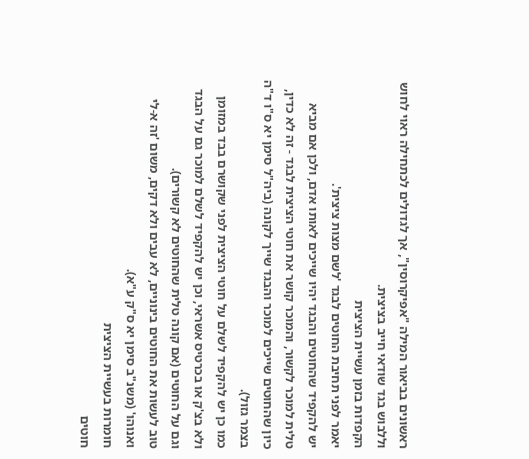ראשונים בביאור המילה "אפיקרוסין", אך לגדולים לכתחילה ראוי לחוש וללבוש בגד שודאי חייב בציצית.
הקפדות בזמן עשיית הציצית
יאמר לפני תחיבת החוטים לבגד 'לשם מצות ציצית'.
יש להקפיד שהחוטים והבגד יהיו שייכים לאותו אדם, ולכן אם מביא טלית למוכר לקשור, והמוכר קושר את חוטי הציצית לבגד - זה לא כדין, כיון שהחוטים שייכים למוכר והבגד שייך לקונה (ביה"ל סימן יא ס"ו ד"ה בצמר גזול).
כמו כן יש להקפיד לשלם על חוטי הציצית לפני שקושרם בבד במזומן ולא בצ'ק או בכרטיס אשראי, וכן יש להקפיד לשלם למוכר גם על הבגד וגם על החוטים (אם קונה טלית שהחוטים לא קשורים).
טוב לעשות את החוטים בינוניים, לא עבים ולא דקים, משום 'זה א-לי ואנוהו' (משנ"ב סימן יא ס"ק ע"א).
חומרות בעשיית הציצית
חוטים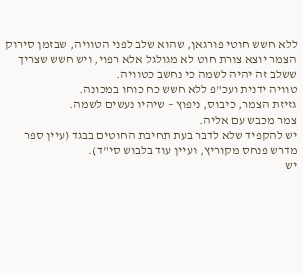ללא חשש חוטי פורגאן, שהוא שלב לפני הטוויה, שבזמן סירוק הצמר יוצא צורת חוט לא מגולגל אלא רפוי, ויש חשש שצריך ששלב זה יהיה לשמה כי נחשב כטוויה.
טוויה ידנית ועכ"פ ללא חשש כח כוחו במכונה.
גזיזת הצמר, כיבוס, ניפוץ – שיהיו נעשים לשמה.
צמר מכבש עם אליה.
יש להקפיד שלא לדבר בעת תחיבת החוטים בבגד (עיין ספר מדרש פנחס מקוריץ, ועיין עוד בלבוש סי"ד).
יש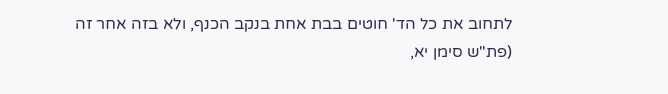לתחוב את כל הד' חוטים בבת אחת בנקב הכנף, ולא בזה אחר זה (פת"ש סימן יא,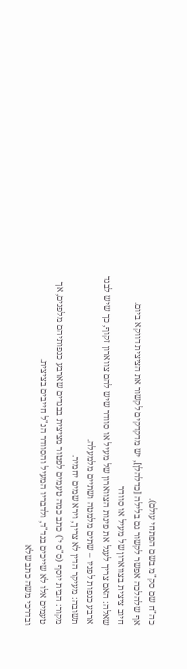כה"ח שם סק"מ בשם הפתחי עולם).
אף שלהלכה אפשר לקשור גם בלילה [כדלהלן], יש מדקדקים לקשור את הציצית דווקא ביום.
חיוב ציצית בצווארון של מעיל או סוודר
שאלה: האם צריך לעגל את פינות הצווארון של מעיל או סוודר שיש להם צווארון זקוף, כך שיש לבגד ארבע כנפות לפניו – שתים מלמטה ושתיים מלמעלה.
תשובה: מעיקר הדין לא צריך, וירא שמים יחמיר.
מקור: הבית יוסף (ס"ס י') כתב כמה טעמים לפטור מציצית בבגדים שארבע כנפותיהם מלפנים, אך טעמים אלו לא שייכים בנד"ד, ולדבריו המעיל והסוודר הנ"ל חייבים בציצית.
ובדרכי משה כתב שלא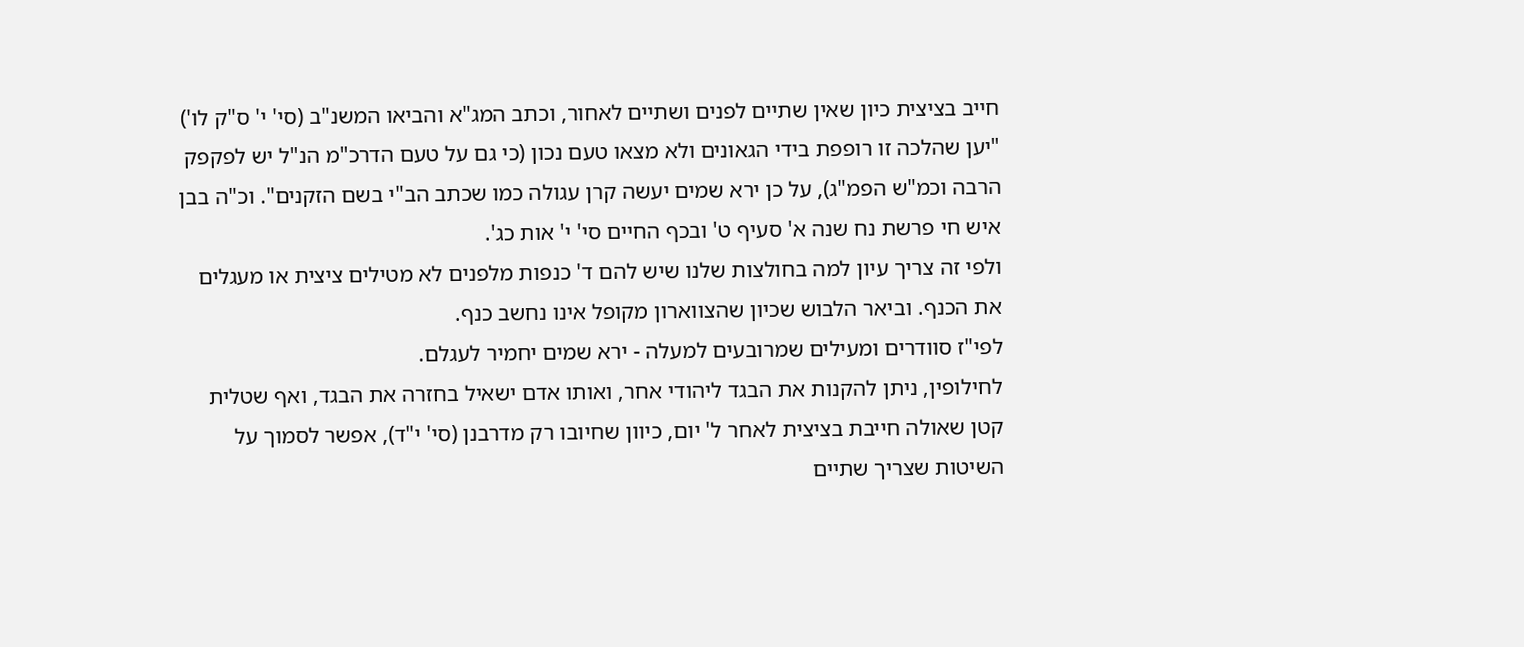חייב בציצית כיון שאין שתיים לפנים ושתיים לאחור, וכתב המג"א והביאו המשנ"ב (סי' י' ס"ק לו') "יען שהלכה זו רופפת בידי הגאונים ולא מצאו טעם נכון (כי גם על טעם הדרכ"מ הנ"ל יש לפקפק הרבה וכמ"ש הפמ"ג), על כן ירא שמים יעשה קרן עגולה כמו שכתב הב"י בשם הזקנים". וכ"ה בבן איש חי פרשת נח שנה א' סעיף ט' ובכף החיים סי' י' אות כג'.
ולפי זה צריך עיון למה בחולצות שלנו שיש להם ד' כנפות מלפנים לא מטילים ציצית או מעגלים את הכנף. וביאר הלבוש שכיון שהצווארון מקופל אינו נחשב כנף.
לפי"ז סוודרים ומעילים שמרובעים למעלה - ירא שמים יחמיר לעגלם.
לחילופין, ניתן להקנות את הבגד ליהודי אחר, ואותו אדם ישאיל בחזרה את הבגד, ואף שטלית קטן שאולה חייבת בציצית לאחר ל' יום, כיוון שחיובו רק מדרבנן (סי' י"ד), אפשר לסמוך על השיטות שצריך שתיים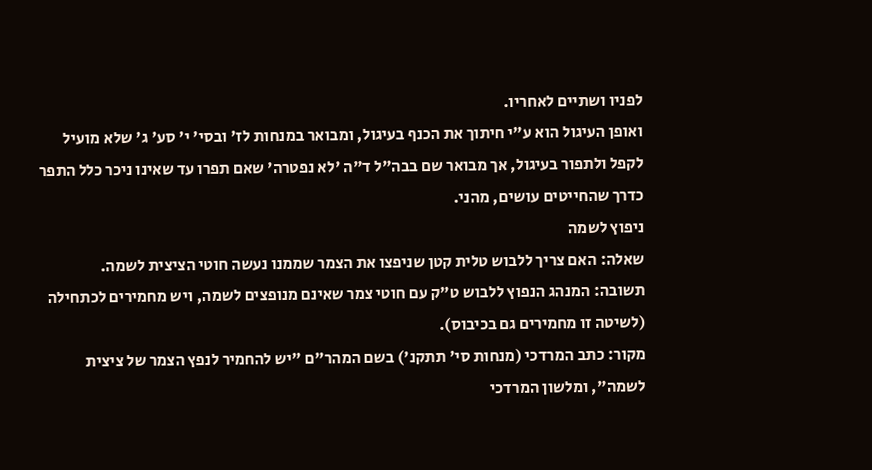לפניו ושתיים לאחריו.
ואופן העיגול הוא ע"י חיתוך את הכנף בעיגול, ומבואר במנחות לז' ובסי' י' סע' ג' שלא מועיל לקפל ולתפור בעיגול, אך מבואר שם בבה"ל ד"ה 'לא נפטרה' שאם תפרו עד שאינו ניכר כלל התפר כדרך שהחייטים עושים, מהני.
ניפוץ לשמה
שאלה: האם צריך ללבוש טלית קטן שניפצו את הצמר שממנו נעשה חוטי הציצית לשמה.
תשובה: המנהג הנפוץ ללבוש ט"ק עם חוטי צמר שאינם מנופצים לשמה, ויש מחמירים לכתחילה (לשיטה זו מחמירים גם בכיבוס).
מקור: כתב המרדכי (מנחות סי' תתקנ') בשם המהר"ם "יש להחמיר לנפץ הצמר של ציצית לשמה", ומלשון המרדכי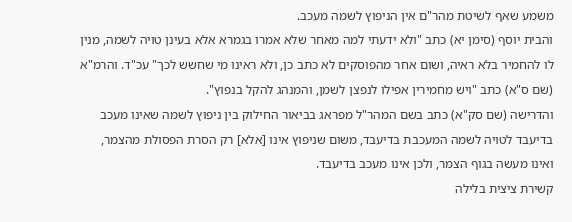משמע שאף לשיטת מהר"ם אין הניפוץ לשמה מעכב.
והבית יוסף (סימן יא) כתב "ולא ידעתי למה מאחר שלא אמרו בגמרא אלא בעינן טויה לשמה, מנין לו להחמיר בלא ראיה, ושום אחר מהפוסקים לא כתב כן, ולא ראינו מי שחשש לכך" עכ"ד. והרמ"א (שם ס"א) כתב "ויש מחמירין אפילו לנפצן לשמן, והמנהג להקל בנפוץ".
והדרישה (שם סק"א) כתב בשם המהר"ל מפראג בביאור החילוק בין ניפוץ לשמה שאינו מעכב בדיעבד לטויה לשמה המעכבת בדיעבד, משום שניפוץ אינו [אלא] רק הסרת הפסולת מהצמר, ואינו מעשה בגוף הצמר, ולכן אינו מעכב בדיעבד.
קשירת ציצית בלילה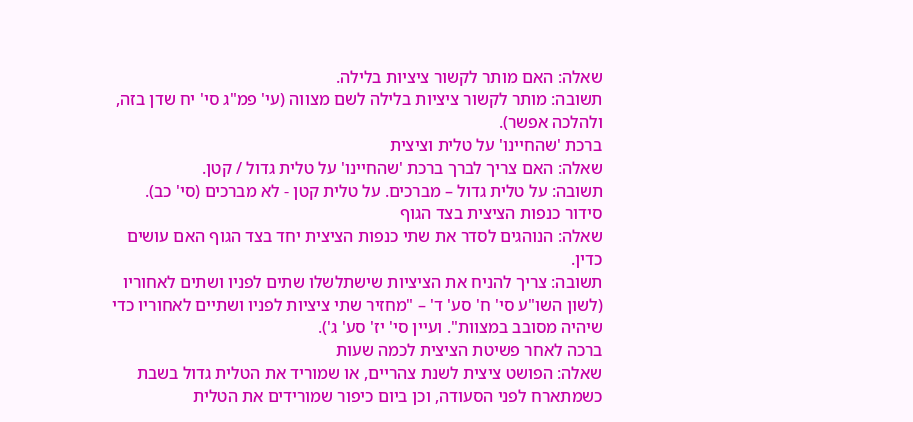שאלה: האם מותר לקשור ציציות בלילה.
תשובה: מותר לקשור ציציות בלילה לשם מצווה (עי' פמ"ג סי' יח שדן בזה, ולהלכה אפשר).
ברכת 'שהחיינו' על טלית וציצית
שאלה: האם צריך לברך ברכת 'שהחיינו' על טלית גדול / קטן.
תשובה: על טלית גדול – מברכים. על טלית קטן - לא מברכים (סי' כב).
סידור כנפות הציצית בצד הגוף
שאלה: הנוהגים לסדר את שתי כנפות הציצית יחד בצד הגוף האם עושים כדין.
תשובה: צריך להניח את הציציות שישתלשלו שתים לפניו ושתים לאחוריו (לשון השו"ע סי' ח' סע' ד' – "מחזיר שתי ציציות לפניו ושתיים לאחוריו כדי שיהיה מסובב במצוות". ועיין סי' יז' סע' ג').
ברכה לאחר פשיטת הציצית לכמה שעות
שאלה: הפושט ציצית לשנת צהריים, או שמוריד את הטלית גדול בשבת כשמתארח לפני הסעודה, וכן ביום כיפור שמורידים את הטלית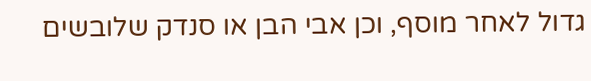גדול לאחר מוסף, וכן אבי הבן או סנדק שלובשים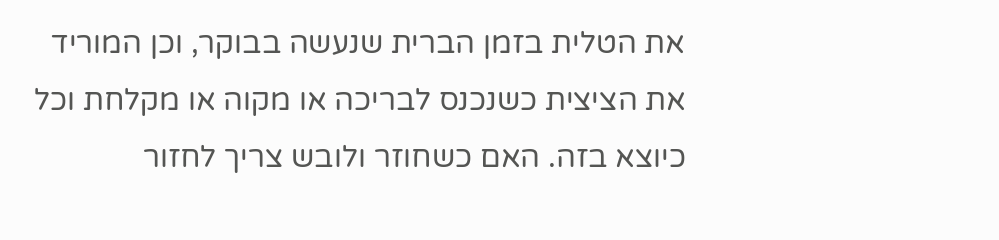את הטלית בזמן הברית שנעשה בבוקר, וכן המוריד את הציצית כשנכנס לבריכה או מקוה או מקלחת וכל כיוצא בזה. האם כשחוזר ולובש צריך לחזור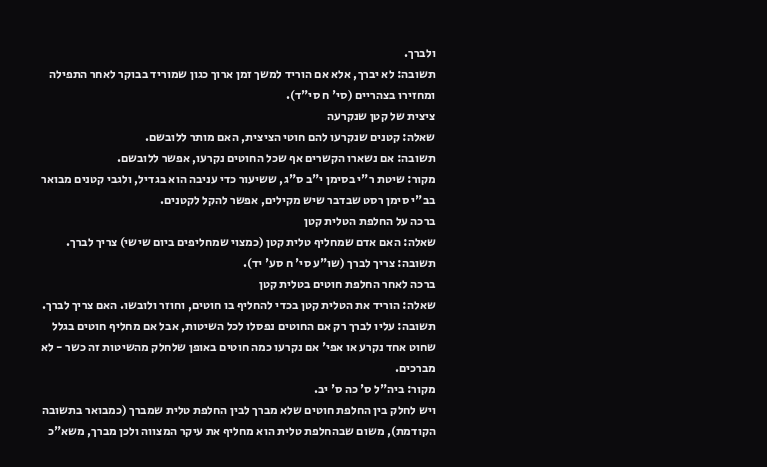ולברך.
תשובה: לא יברך, אלא אם הוריד למשך זמן ארוך כגון שמוריד בבוקר לאחר התפילה ומחזירו בצהריים (סי' ח סי"ד).
ציצית של קטן שנקרעה
שאלה: קטנים שנקרעו להם חוטי הציצית, האם מותר ללובשם.
תשובה: אם נשארו הקשרים אף שכל החוטים נקרעו, אפשר ללובשם.
מקור: שיטת ר"י בסימן י"ב ס"ג, ששיעור כדי עניבה הוא בגדיל, ולגבי קטנים מבואר בב"י סימן רסט שבדבר שיש מקילים, אפשר להקל לקטנים.
ברכה על החלפת הטלית קטן
שאלה: האם אדם שמחליף טלית קטן (כמצוי שמחליפים ביום שישי) צריך לברך.
תשובה: צריך לברך (שו"ע סי' ח סע' יד).
ברכה לאחר החלפת חוטים בטלית קטן
שאלה: הוריד את הטלית קטן בכדי להחליף בו חוטים, וחוזר ולובשו. האם צריך לברך.
תשובה: עליו לברך רק אם החוטים נפסלו לכל השיטות, אבל אם מחליף חוטים בגלל שחוט אחד נקרע או אפי' אם נקרעו כמה חוטים באופן שלחלק מהשיטות זה כשר - לא מברכים.
מקור: ביה"ל ס' כה ס' יב.
ויש לחלק בין החלפת חוטים שלא מברך לבין החלפת טלית שמברך (כמבואר בתשובה הקודמת), משום שבהחלפת טלית הוא מחליף את עיקר המצווה ולכן מברך, משא"כ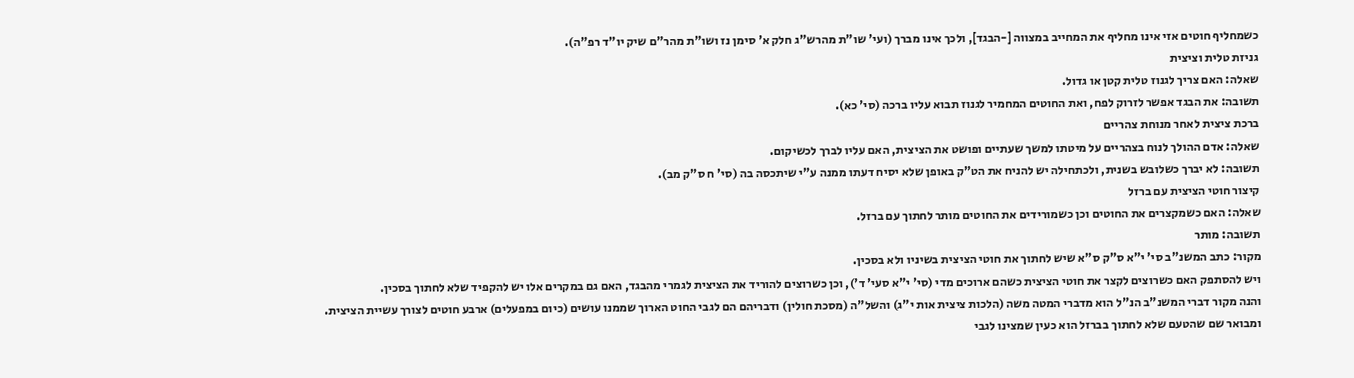כשמחליף חוטים אזי אינו מחליף את המחייב במצווה [-הבגד], ולכך אינו מברך (ועי' שו"ת מהרש"ג חלק א' סימן נז ושו"ת מהר"ם שיק יו"ד רפ"ה).
גניזת טלית וציצית
שאלה: האם צריך לגנוז טלית קטן או גדול.
תשובה: את הבגד אפשר לזרוק לפח, ואת החוטים המחמיר לגנוז תבוא עליו ברכה (סי' כא).
ברכת ציצית לאחר מנוחת צהריים
שאלה: אדם ההולך לנוח בצהריים על מיטתו למשך שעתיים ופושט את הציצית, האם עליו לברך לכשיקום.
תשובה: לא יברך כשלובש בשנית, ולכתחילה יש להניח את הט"ק באופן שלא יסיח דעתו ממנה ע"י שיתכסה בה (סי' ח ס"ק מב).
קיצור חוטי הציצית עם ברזל
שאלה: האם כשמקצרים את החוטים וכן כשמורידים את החוטים מותר לחתוך עם ברזל.
תשובה: מותר
מקור: כתב המשנ"ב סי' י"א ס"ק ס"א שיש לחתוך את חוטי הציצית בשיניו ולא בסכין.
ויש להסתפק האם כשרוצים לקצר את חוטי הציצית כשהם ארוכים מדי (סי' י"א סעי' ד'), וכן כשרוצים להוריד את הציצית לגמרי מהבגד, האם גם במקרים אלו יש להקפיד שלא לחתוך בסכין.
והנה מקור דברי המשנ"ב הנ"ל הוא מדברי המטה משה (הלכות ציצית אות י"ג) והשל"ה (מסכת חולין) ודבריהם הם לגבי החוט הארוך שממנו עושים (כיום במפעלים) ארבע חוטים לצורך עשיית הציצית.
ומבואר שם שהטעם שלא לחתוך בברזל הוא כעין שמצינו לגבי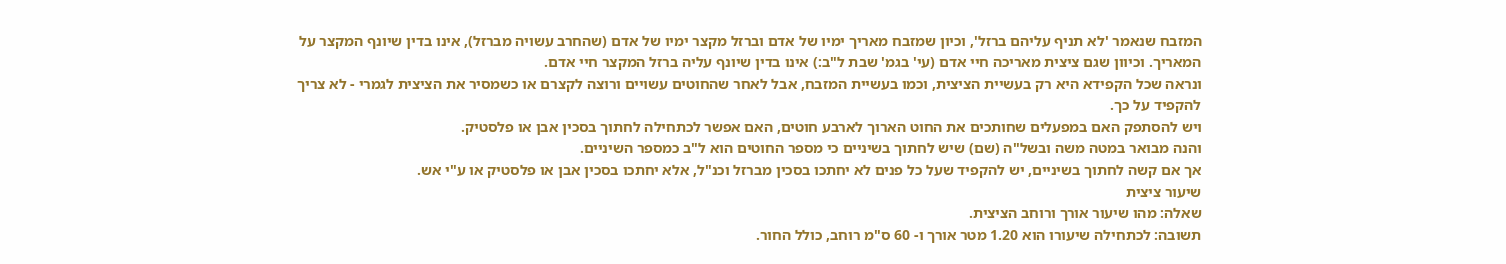המזבח שנאמר 'לא תניף עליהם ברזל', וכיון שמזבח מאריך ימיו של אדם וברזל מקצר ימיו של אדם (שהחרב עשויה מברזל), אינו בדין שיונף המקצר על המאריך. וכיוון שגם ציצית מאריכה חיי אדם (עי' בגמ' שבת ל"ב:) אינו בדין שיונף עליה ברזל המקצר חיי אדם.
ונראה שכל הקפידא היא רק בעשיית הציצית, וכמו בעשיית המזבח, אבל לאחר שהחוטים עשויים ורוצה לקצרם או כשמסיר את הציצית לגמרי - לא צריך להקפיד על כך.
ויש להסתפק האם במפעלים שחותכים את החוט הארוך לארבע חוטים, האם אפשר לכתחילה לחתוך בסכין אבן או פלסטיק.
והנה מבואר במטה משה ובשל"ה (שם) שיש לחתוך בשיניים כי מספר החוטים הוא ל"ב כמספר השיניים.
אך אם קשה לחתוך בשיניים, יש להקפיד שעל כל פנים לא יחתכו בסכין מברזל וכנ"ל, אלא יחתכו בסכין אבן או פלסטיק או ע"י אש.
שיעור ציצית
שאלה: מהו שיעור אורך ורוחב הציצית.
תשובה: לכתחילה שיעורו הוא 1.20 מטר אורך ו- 60 ס"מ רוחב, כולל החור.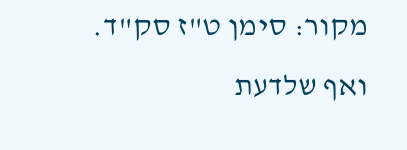מקור: סימן ט"ז סק"ד. ואף שלדעת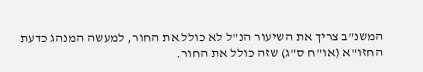המשנ"ב צריך את השיעור הנ"ל לא כולל את החור, למעשה המנהג כדעת החזו"א (או"ח ס"ג) שזה כולל את החור.